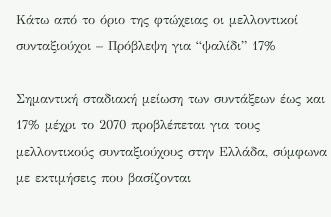Κάτω από το όριο της φτώχειας οι μελλοντικοί συνταξιούχοι – Πρόβλεψη για “ψαλίδι” 17%

Σημαντική σταδιακή μείωση των συντάξεων έως και 17% μέχρι το 2070 προβλέπεται για τους μελλοντικούς συνταξιούχους στην Ελλάδα, σύμφωνα με εκτιμήσεις που βασίζονται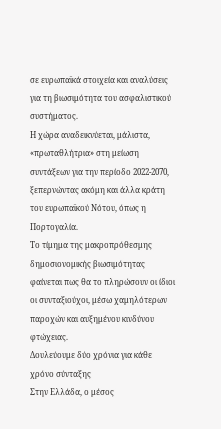σε ευρωπαϊκά στοιχεία και αναλύσεις για τη βιωσιμότητα του ασφαλιστικού συστήματος.
Η χώρα αναδεικνύεται, μάλιστα, «πρωταθλήτρια» στη μείωση συντάξεων για την περίοδο 2022-2070, ξεπερνώντας ακόμη και άλλα κράτη του ευρωπαϊκού Νότου, όπως η Πορτογαλία.
Το τίμημα της μακροπρόθεσμης δημοσιονομικής βιωσιμότητας φαίνεται πως θα το πληρώσουν οι ίδιοι οι συνταξιούχοι, μέσω χαμηλότερων παροχών και αυξημένου κινδύνου φτώχειας.
Δουλεύουμε δύο χρόνια για κάθε χρόνο σύνταξης
Στην Ελλάδα, ο μέσος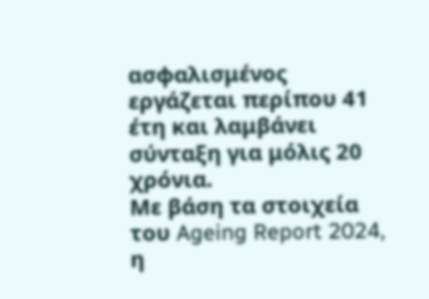ασφαλισμένος εργάζεται περίπου 41 έτη και λαμβάνει σύνταξη για μόλις 20 χρόνια.
Με βάση τα στοιχεία του Ageing Report 2024, η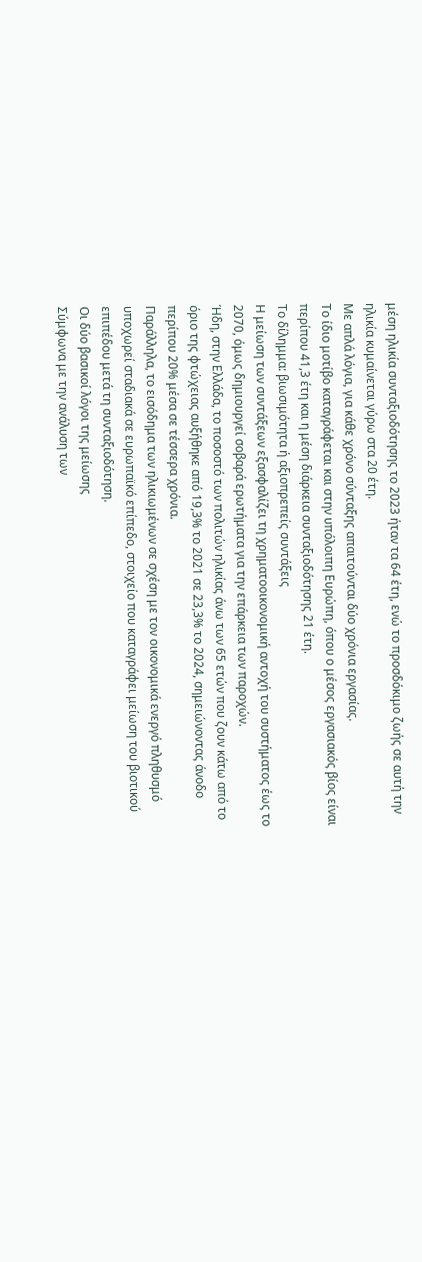μέση ηλικία συνταξιοδότησης το 2023 ήταν τα 64 έτη, ενώ το προσδόκιμο ζωής σε αυτή την ηλικία κυμαίνεται γύρω στα 20 έτη.
Με απλά λόγια, για κάθε χρόνο σύνταξης απαιτούνται δύο χρόνια εργασίας.
Το ίδιο μοτίβο καταγράφεται και στην υπόλοιπη Ευρώπη, όπου ο μέσος εργασιακός βίος είναι περίπου 41,3 έτη και η μέση διάρκεια συνταξιοδότησης 21 έτη.
Το δίλημμα: βιωσιμότητα ή αξιοπρεπείς συντάξεις
Η μείωση των συντάξεων εξασφαλίζει τη χρηματοοικονομική αντοχή του συστήματος έως το 2070, όμως δημιουργεί σοβαρά ερωτήματα για την επάρκεια των παροχών.
Ήδη, στην Ελλάδα, το ποσοστό των πολιτών ηλικίας άνω των 65 ετών που ζουν κάτω από το όριο της φτώχειας αυξήθηκε από 19,3% το 2021 σε 23,3% το 2024, σημειώνοντας άνοδο περίπου 20% μέσα σε τέσσερα χρόνια.
Παράλληλα, το εισόδημα των ηλικιωμένων σε σχέση με τον οικονομικά ενεργό πληθυσμό υποχωρεί σταδιακά σε ευρωπαϊκό επίπεδο, στοιχείο που καταγράφει μείωση του βιοτικού επιπέδου μετά τη συνταξιοδότηση.
Οι δύο βασικοί λόγοι της μείωσης
Σύμφωνα με την ανάλυση των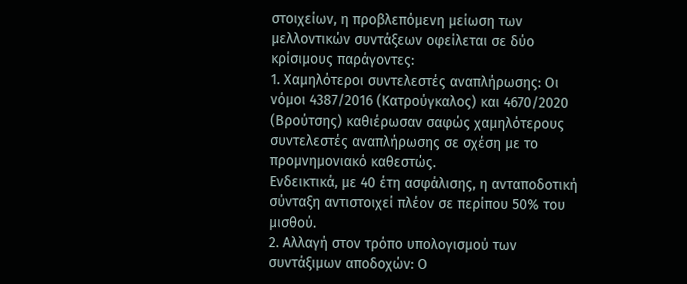στοιχείων, η προβλεπόμενη μείωση των μελλοντικών συντάξεων οφείλεται σε δύο κρίσιμους παράγοντες:
1. Χαμηλότεροι συντελεστές αναπλήρωσης: Οι νόμοι 4387/2016 (Κατρούγκαλος) και 4670/2020 (Βρούτσης) καθιέρωσαν σαφώς χαμηλότερους συντελεστές αναπλήρωσης σε σχέση με το προμνημονιακό καθεστώς.
Ενδεικτικά, με 40 έτη ασφάλισης, η ανταποδοτική σύνταξη αντιστοιχεί πλέον σε περίπου 50% του μισθού.
2. Αλλαγή στον τρόπο υπολογισμού των συντάξιμων αποδοχών: Ο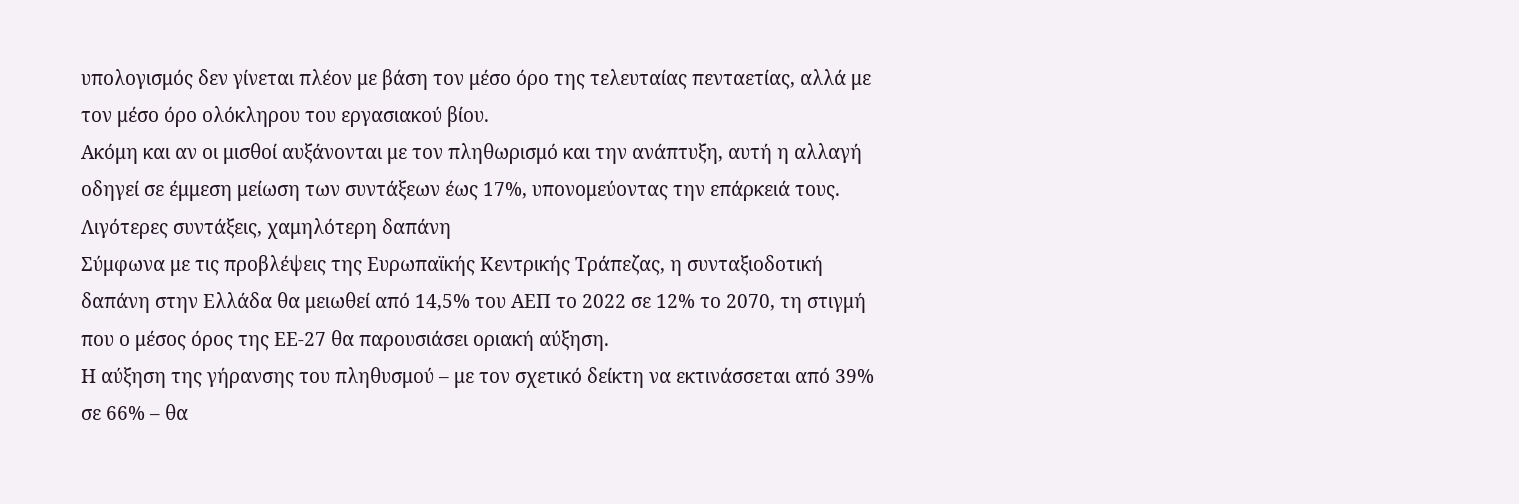υπολογισμός δεν γίνεται πλέον με βάση τον μέσο όρο της τελευταίας πενταετίας, αλλά με τον μέσο όρο ολόκληρου του εργασιακού βίου.
Ακόμη και αν οι μισθοί αυξάνονται με τον πληθωρισμό και την ανάπτυξη, αυτή η αλλαγή οδηγεί σε έμμεση μείωση των συντάξεων έως 17%, υπονομεύοντας την επάρκειά τους.
Λιγότερες συντάξεις, χαμηλότερη δαπάνη
Σύμφωνα με τις προβλέψεις της Ευρωπαϊκής Κεντρικής Τράπεζας, η συνταξιοδοτική δαπάνη στην Ελλάδα θα μειωθεί από 14,5% του ΑΕΠ το 2022 σε 12% το 2070, τη στιγμή που ο μέσος όρος της ΕΕ-27 θα παρουσιάσει οριακή αύξηση.
Η αύξηση της γήρανσης του πληθυσμού – με τον σχετικό δείκτη να εκτινάσσεται από 39% σε 66% – θα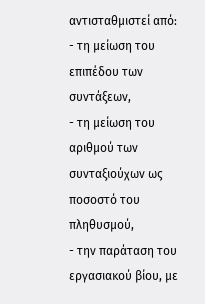αντισταθμιστεί από:
- τη μείωση του επιπέδου των συντάξεων,
- τη μείωση του αριθμού των συνταξιούχων ως ποσοστό του πληθυσμού,
- την παράταση του εργασιακού βίου, με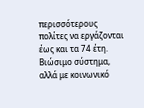περισσότερους πολίτες να εργάζονται έως και τα 74 έτη.
Βιώσιμο σύστημα, αλλά με κοινωνικό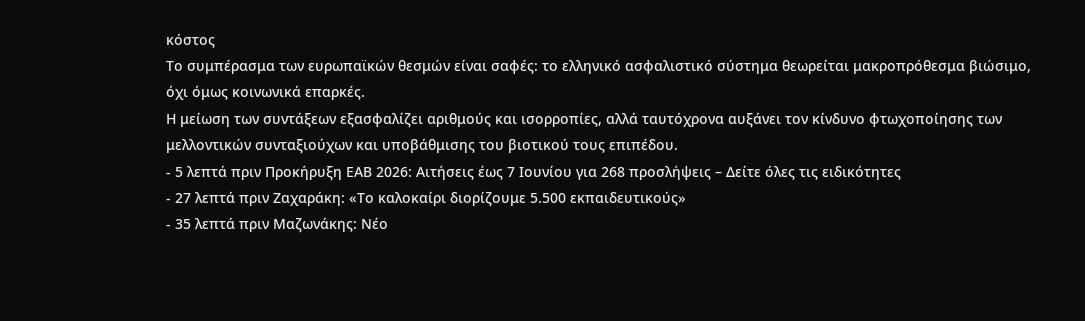κόστος
Το συμπέρασμα των ευρωπαϊκών θεσμών είναι σαφές: το ελληνικό ασφαλιστικό σύστημα θεωρείται μακροπρόθεσμα βιώσιμο, όχι όμως κοινωνικά επαρκές.
Η μείωση των συντάξεων εξασφαλίζει αριθμούς και ισορροπίες, αλλά ταυτόχρονα αυξάνει τον κίνδυνο φτωχοποίησης των μελλοντικών συνταξιούχων και υποβάθμισης του βιοτικού τους επιπέδου.
- 5 λεπτά πριν Προκήρυξη ΕΑΒ 2026: Αιτήσεις έως 7 Ιουνίου για 268 προσλήψεις – Δείτε όλες τις ειδικότητες
- 27 λεπτά πριν Ζαχαράκη: «Το καλοκαίρι διορίζουμε 5.500 εκπαιδευτικούς»
- 35 λεπτά πριν Μαζωνάκης: Νέο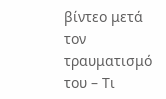βίντεο μετά τον τραυματισμό του – Τι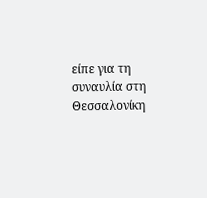είπε για τη συναυλία στη Θεσσαλονίκη